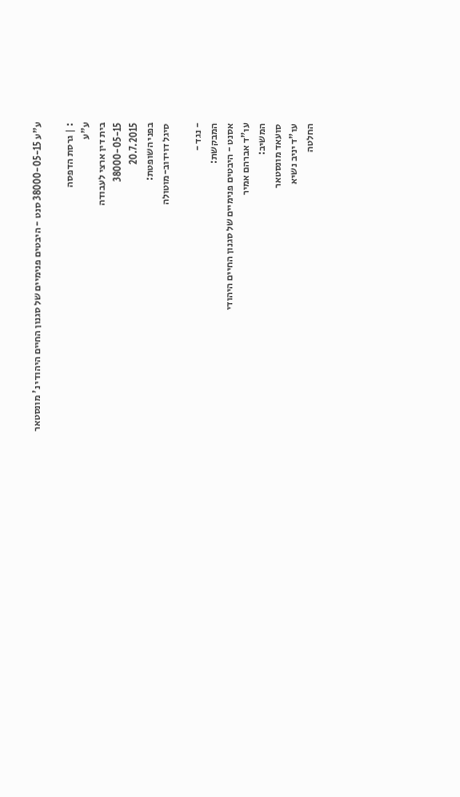ע"ע 38000-05-15 סנט - היבטים פנימיים של סגנון החיים היהודי נ' מונסטאר

: | גרסת הדפסה
ע"ע
בית דין ארצי לעבודה
38000-05-15
20.7.2015
בפני השופטת:
סיגל דוידוב-מוטולה

- נגד -
המבקשת:
אסנט - היבטים פנימיים של סגנון החיים היהודי
עו"ד אברהם אמיר
המשיב:
סועאד מונסטאר
עו"ד יניב נשיא
החלטה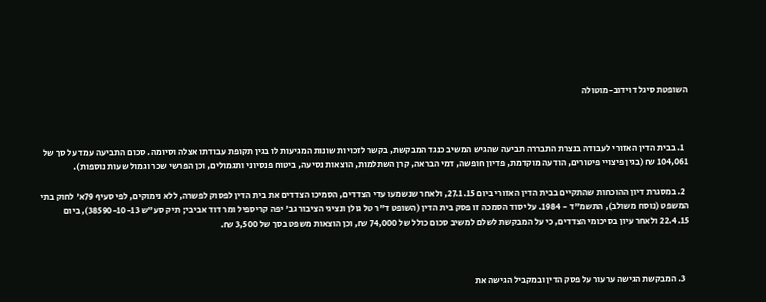השופטת סיגל דוידוב-מוטולה



  1. בבית הדין האזורי לעבודה בנצרת התבררה תביעה שהגיש המשיב כנגד המבקשת, בקשר לזכויות שונות המגיעות לו בגין תקופת עבודתו אצלה וסיומה. סכום התביעה עמד על סך של 104,061 ₪ (בגין פיצויי פיטורים, הודעה מוקדמת, פדיון חופשה, דמי הבראה, קרן השתלמות, הוצאות נסיעה, ביטוח פנסיוני ותגמולים, וכן הפרשי שכר וגמול שעות נוספות).

  2. במסגרת דיון ההוכחות שהתקיים בבית הדין האזורי ביום 27.1.15, ולאחר שנשמעו עדי הצדדים, הסמיכו הצדדים את בית הדין לפסוק לפשרה, ללא נימוקים, לפי סעיף 79א' לחוק בתי המשפט (נוסח משולב), התשמ"ד - 1984. על יסוד הסמכה זו פסק בית הדין (השופט ד"ר טל גולן ונציגי הציבור גב' יפה קריספיל ומר דוד אביבי; תיק סע"ש 38590-10-13), ביום 22.4.15 ולאחר עיון בסיכומי הצדדים, כי על המבקשת לשלם למשיב סכום כולל של 74,000 ₪, וכן הוצאות משפט בסך של 3,500 ₪.



  3. המבקשת הגישה ערעור על פסק הדין ובמקביל הגישה את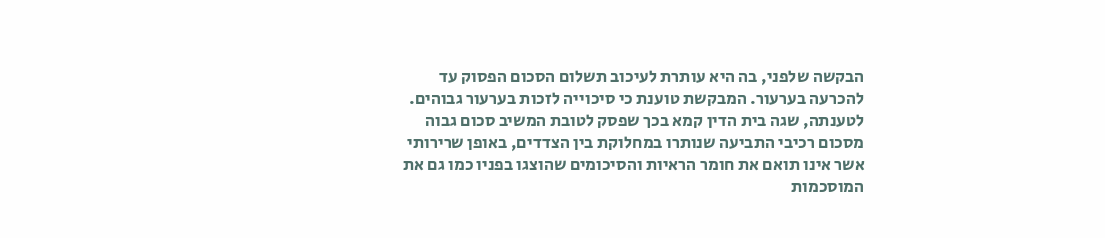הבקשה שלפני, בה היא עותרת לעיכוב תשלום הסכום הפסוק עד להכרעה בערעור. המבקשת טוענת כי סיכוייה לזכות בערעור גבוהים. לטענתה, שגה בית הדין קמא בכך שפסק לטובת המשיב סכום גבוה מסכום רכיבי התביעה שנותרו במחלוקת בין הצדדים, באופן שרירותי אשר אינו תואם את חומר הראיות והסיכומים שהוצגו בפניו כמו גם את המוסכמות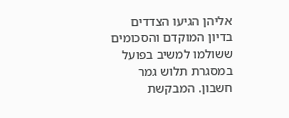אליהן הגיעו הצדדים בדיון המוקדם והסכומים ששולמו למשיב בפועל במסגרת תלוש גמר חשבון. המבקשת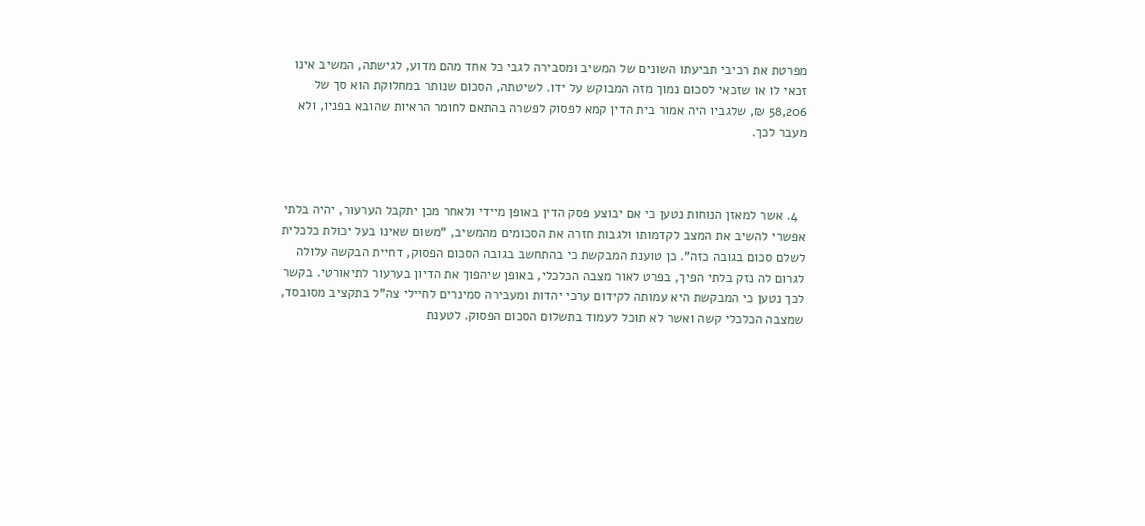מפרטת את רכיבי תביעתו השונים של המשיב ומסבירה לגבי כל אחד מהם מדוע, לגישתה, המשיב אינו זכאי לו או שזכאי לסכום נמוך מזה המבוקש על ידו. לשיטתה, הסכום שנותר במחלוקת הוא סך של 58,206 ₪, שלגביו היה אמור בית הדין קמא לפסוק לפשרה בהתאם לחומר הראיות שהובא בפניו, ולא מעבר לכך.



  4. אשר למאזן הנוחות נטען כי אם יבוצע פסק הדין באופן מיידי ולאחר מכן יתקבל הערעור, יהיה בלתי אפשרי להשיב את המצב לקדמותו ולגבות חזרה את הסכומים מהמשיב, "משום שאינו בעל יכולת כלכלית לשלם סכום בגובה כזה". כן טוענת המבקשת כי בהתחשב בגובה הסכום הפסוק, דחיית הבקשה עלולה לגרום לה נזק בלתי הפיך, בפרט לאור מצבה הכלכלי, באופן שיהפוך את הדיון בערעור לתיאורטי. בקשר לכך נטען כי המבקשת היא עמותה לקידום ערכי יהדות ומעבירה סמינרים לחיילי צה"ל בתקציב מסובסד, שמצבה הכלכלי קשה ואשר לא תוכל לעמוד בתשלום הסכום הפסוק. לטענת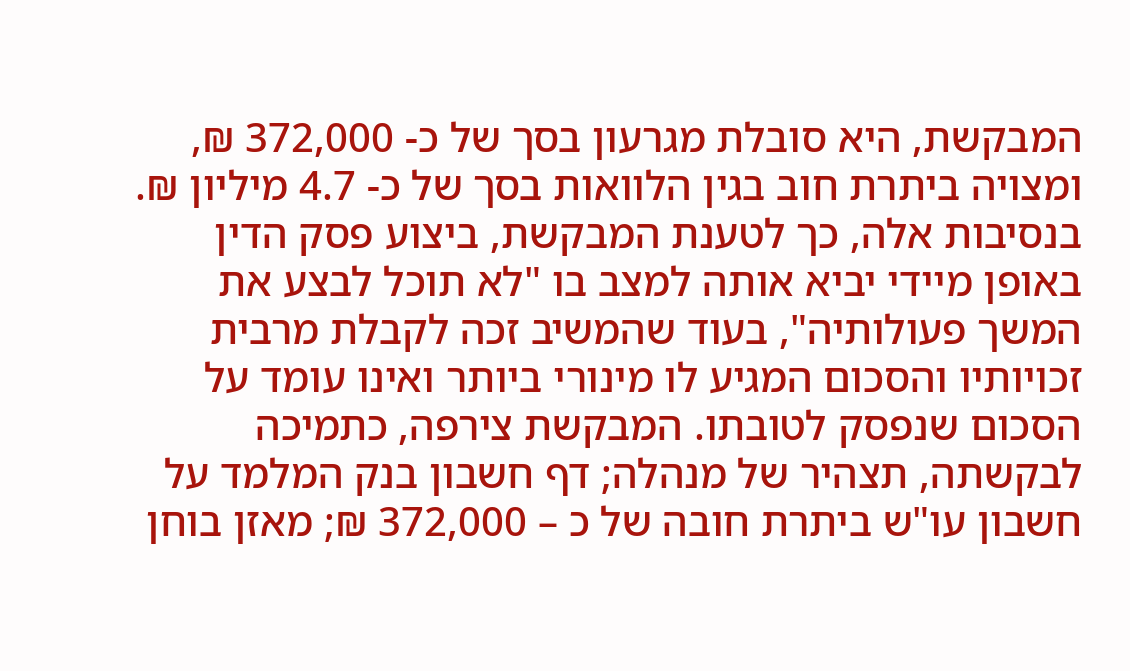המבקשת, היא סובלת מגרעון בסך של כ- 372,000 ₪, ומצויה ביתרת חוב בגין הלוואות בסך של כ- 4.7 מיליון ₪. בנסיבות אלה, כך לטענת המבקשת, ביצוע פסק הדין באופן מיידי יביא אותה למצב בו "לא תוכל לבצע את המשך פעולותיה", בעוד שהמשיב זכה לקבלת מרבית זכויותיו והסכום המגיע לו מינורי ביותר ואינו עומד על הסכום שנפסק לטובתו. המבקשת צירפה, כתמיכה לבקשתה, תצהיר של מנהלה; דף חשבון בנק המלמד על חשבון עו"ש ביתרת חובה של כ – 372,000 ₪; מאזן בוחן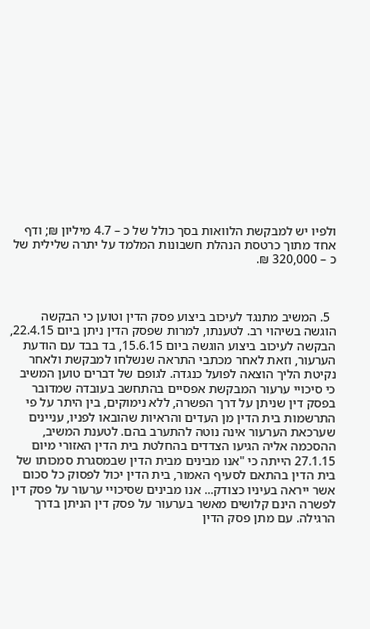ולפיו יש למבקשת הלוואות בסך כולל של כ – 4.7 מיליון ₪; ודף אחד מתוך כרטסת הנהלת חשבונות המלמד על יתרה שלילית של כ – 320,000 ₪.



  5. המשיב מתנגד לעיכוב ביצוע פסק הדין וטוען כי הבקשה הוגשה בשיהוי רב. לטענתו, למרות שפסק הדין ניתן ביום 22.4.15, הבקשה לעיכוב ביצוע הוגשה ביום 15.6.15, בד בבד עם הודעת הערעור, וזאת לאחר מכתבי התראה שנשלחו למבקשת ולאחר נקיטת הליך הוצאה לפועל כנגדה. לגופם של דברים טוען המשיב כי סיכויי ערעור המבקשת אפסיים בהתחשב בעובדה שמדובר בפסק דין שניתן על דרך הפשרה, ללא נימוקים, בין היתר על פי התרשמות בית הדין מן העדים והראיות שהובאו לפניו, עניינים שערכאת הערעור אינה נוטה להתערב בהם. לטענת המשיב, ההסכמה אליה הגיעו הצדדים בהחלטת בית הדין האזורי מיום 27.1.15 הייתה כי "אנו מבינים מבית הדין שבמסגרת סמכותו של בית הדין בהתאם לסעיף האמור, בית הדין יכול לפסוק כל סכום אשר ייראה בעיניו כצודק... אנו מבינים שסיכויי ערעור על פסק דין לפשרה הינם קלושים מאשר בערעור על פסק דין הניתן בדרך הרגילה. עם מתן פסק הדין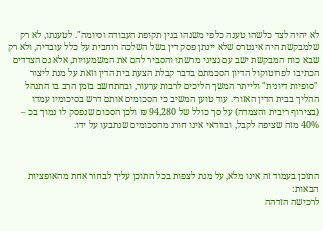לא יהיה לצד כלשהו טענה כלפי משנהו בגין תקופת העבודה וסיומה". לטענתו, לא רק שלמבקשת היה אינטרס שלא יינתן פסק דין בשל השלכה רוחבית על כלל עובדיה, ולא רק שבא כוח המבקשת ישב עם נציגי מרשתו והסביר להם את המשמעויות, אלא גם הצדדים הכתיבו לפרוטוקול הדיון הסכמתם בדבר קבלת הצעת בית הדין וזאת על מנת ליצור "סופיות דיונית" ולייתר המשך הליכים לרבות ערעור, ובהתחשב בזמן הרב בו התנהל ההליך בבית הדין האזורי. עוד טוען המשיב כי הסכומים אותם דרש בסיכומיו עמדו (בצירוף ריבית והצמדה) על סך כולל של 94,280 ₪ ולכן הסכום שנפסק לו נמוך בכ – 40% מזה שציפה לקבל, ובוודאי אינו חורג מהסכומים שנתבעו על ידו.



התוכן בעמוד זה אינו מלא, על מנת לצפות בכל התוכן עליך לבחור אחת מהאופציות הבאות:
לרכישה הזדהה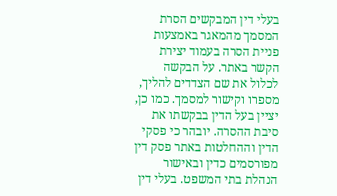בעלי דין המבקשים הסרת המסמך מהמאגר באמצעות פניית הסרה בעמוד יצירת הקשר באתר. על הבקשה לכלול את שם הצדדים להליך, מספרו וקישור למסמך. כמו כן, יציין בעל הדין בבקשתו את סיבת ההסרה. יובהר כי פסקי הדין וההחלטות באתר פסק דין מפורסמים כדין ובאישור הנהלת בתי המשפט. בעלי דין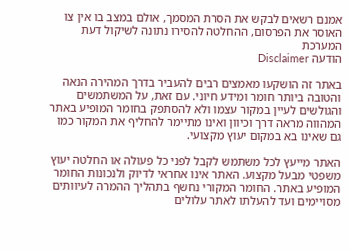אמנם רשאים לבקש את הסרת המסמך, אולם במצב בו אין צו האוסר את הפרסום, ההחלטה להסירו נתונה לשיקול דעת המערכת
הודעה Disclaimer

באתר זה הושקעו מאמצים רבים להעביר בדרך המהירה הנאה והטובה ביותר חומר ומידע חיוני. עם זאת, על המשתמשים והגולשים לעיין במקור עצמו ולא להסתפק בחומר המופיע באתר המהווה מראה דרך וכיוון ואינו מתיימר להחליף את המקור כמו גם שאינו בא במקום יעוץ מקצועי.

האתר מייעץ לכל משתמש לקבל לפני כל פעולה או החלטה יעוץ משפטי מבעל מקצוע. האתר אינו אחראי לדיוק ולנכונות החומר המופיע באתר. החומר המקורי נחשף בתהליך ההמרה לעיוותים מסויימים ועד להעלתו לאתר עלולים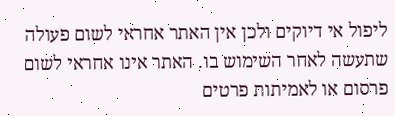ליפול אי דיוקים ולכן אין האתר אחראי לשום פעולה שתעשה לאחר השימוש בו. האתר אינו אחראי לשום פרסום או לאמיתות פרטים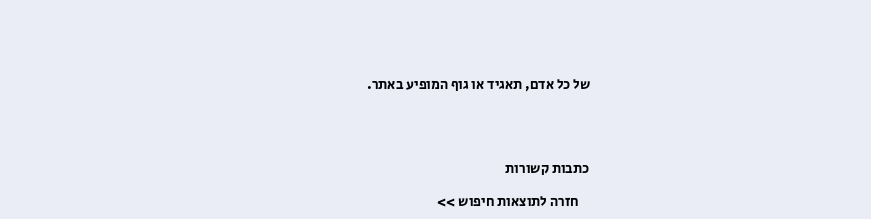של כל אדם, תאגיד או גוף המופיע באתר.




כתבות קשורות

    חזרה לתוצאות חיפוש >>